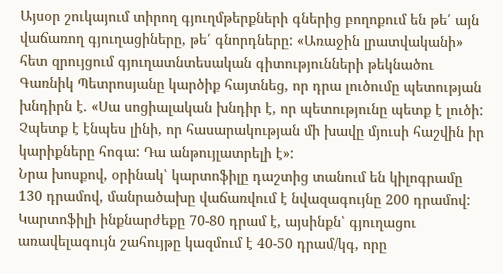Այսօր շուկայում տիրող գյուղմթերքների գներից բողոքում են թե՛ այն վաճառող գյուղացիները, թե՛ գնորդները: «Առաջին լրատվականի» հետ զրույցում գյուղատնտեսական գիտությունների թեկնածու Գառնիկ Պետրոսյանը կարծիք հայտնեց, որ դրա լուծումը պետության խնդիրն է. «Սա սոցիալական խնդիր է, որ պետությունը պետք է լուծի: Չպետք է էնպես լինի, որ հասարակության մի խավը մյուսի հաշվին իր կարիքները հոգա: Դա անթույլատրելի է»:
Նրա խոսքով, օրինակ՝ կարտոֆիլը դաշտից տանում են կիլոգրամը 130 դրամով, մանրածախը վաճառվում է նվազագույնը 200 դրամով: Կարտոֆիլի ինքնարժեքը 70-80 դրամ է, այսինքն՝ գյուղացու առավելագույն շահույթը կազմում է 40-50 դրամ/կգ, որը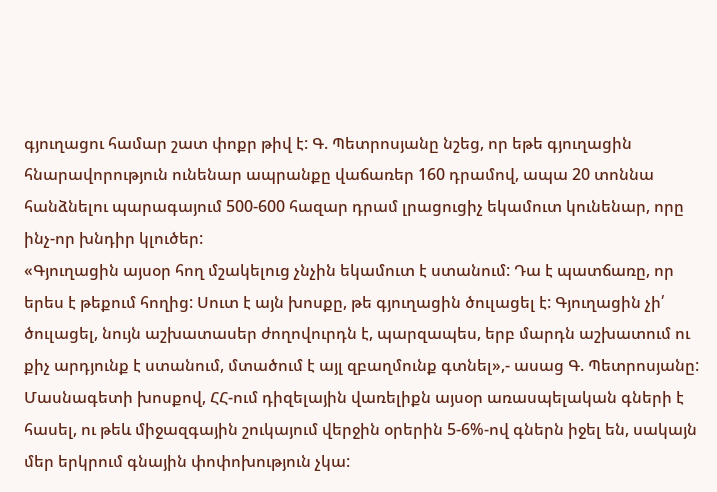գյուղացու համար շատ փոքր թիվ է: Գ. Պետրոսյանը նշեց, որ եթե գյուղացին հնարավորություն ունենար ապրանքը վաճառեր 160 դրամով, ապա 20 տոննա հանձնելու պարագայում 500-600 հազար դրամ լրացուցիչ եկամուտ կունենար, որը ինչ-որ խնդիր կլուծեր:
«Գյուղացին այսօր հող մշակելուց չնչին եկամուտ է ստանում: Դա է պատճառը, որ երես է թեքում հողից: Սուտ է այն խոսքը, թե գյուղացին ծուլացել է: Գյուղացին չի՛ ծուլացել, նույն աշխատասեր ժողովուրդն է, պարզապես, երբ մարդն աշխատում ու քիչ արդյունք է ստանում, մտածում է այլ զբաղմունք գտնել»,- ասաց Գ. Պետրոսյանը:
Մասնագետի խոսքով, ՀՀ-ում դիզելային վառելիքն այսօր առասպելական գների է հասել, ու թեև միջազգային շուկայում վերջին օրերին 5-6%-ով գներն իջել են, սակայն մեր երկրում գնային փոփոխություն չկա: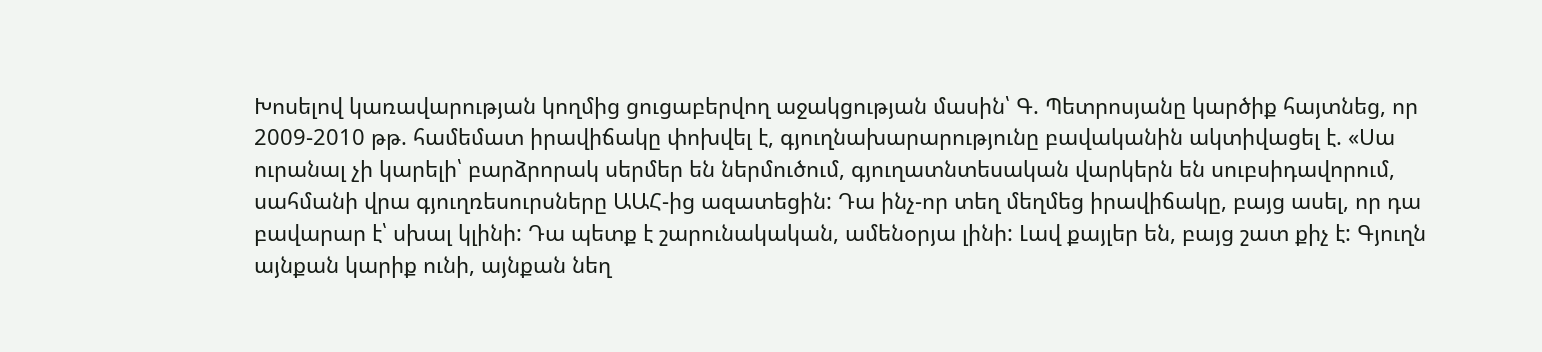Խոսելով կառավարության կողմից ցուցաբերվող աջակցության մասին՝ Գ. Պետրոսյանը կարծիք հայտնեց, որ 2009-2010 թթ. համեմատ իրավիճակը փոխվել է, գյուղնախարարությունը բավականին ակտիվացել է. «Սա ուրանալ չի կարելի՝ բարձրորակ սերմեր են ներմուծում, գյուղատնտեսական վարկերն են սուբսիդավորում, սահմանի վրա գյուղռեսուրսները ԱԱՀ-ից ազատեցին: Դա ինչ-որ տեղ մեղմեց իրավիճակը, բայց ասել, որ դա բավարար է՝ սխալ կլինի: Դա պետք է շարունակական, ամենօրյա լինի: Լավ քայլեր են, բայց շատ քիչ է: Գյուղն այնքան կարիք ունի, այնքան նեղ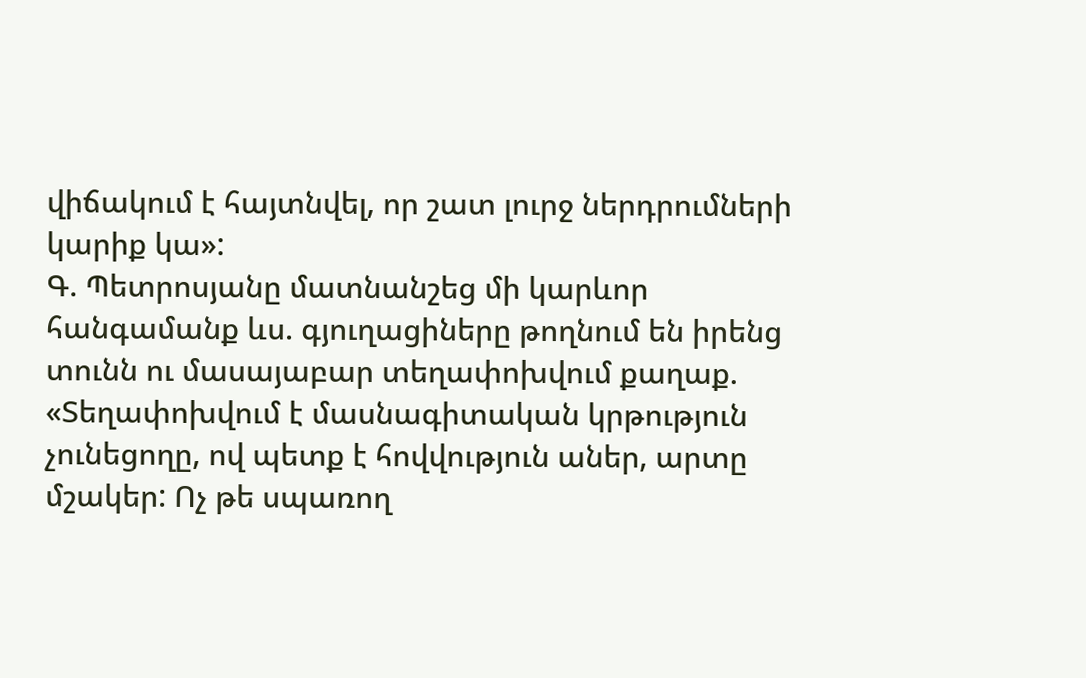վիճակում է հայտնվել, որ շատ լուրջ ներդրումների կարիք կա»:
Գ. Պետրոսյանը մատնանշեց մի կարևոր հանգամանք ևս. գյուղացիները թողնում են իրենց տունն ու մասայաբար տեղափոխվում քաղաք. «Տեղափոխվում է մասնագիտական կրթություն չունեցողը, ով պետք է հովվություն աներ, արտը մշակեր: Ոչ թե սպառող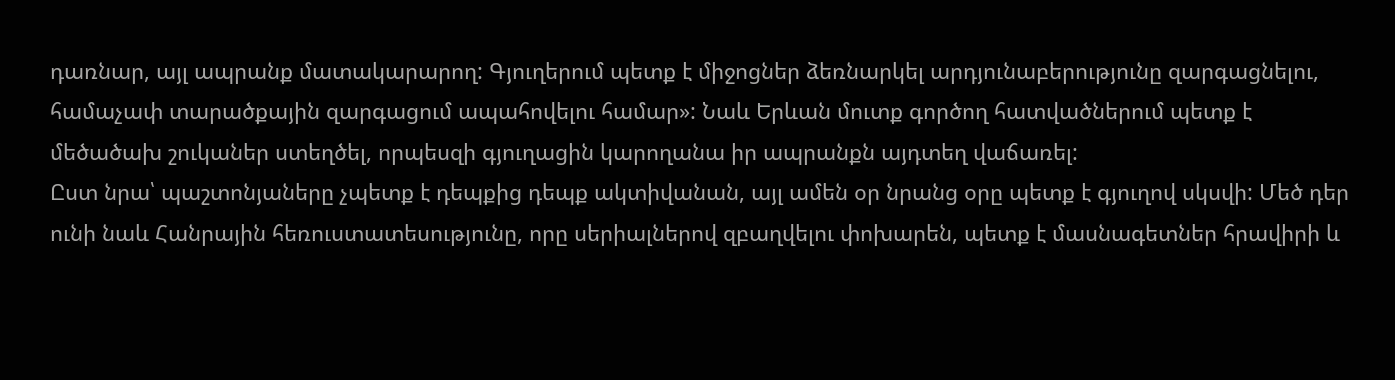դառնար, այլ ապրանք մատակարարող: Գյուղերում պետք է միջոցներ ձեռնարկել արդյունաբերությունը զարգացնելու, համաչափ տարածքային զարգացում ապահովելու համար»: Նաև Երևան մուտք գործող հատվածներում պետք է մեծածախ շուկաներ ստեղծել, որպեսզի գյուղացին կարողանա իր ապրանքն այդտեղ վաճառել:
Ըստ նրա՝ պաշտոնյաները չպետք է դեպքից դեպք ակտիվանան, այլ ամեն օր նրանց օրը պետք է գյուղով սկսվի: Մեծ դեր ունի նաև Հանրային հեռուստատեսությունը, որը սերիալներով զբաղվելու փոխարեն, պետք է մասնագետներ հրավիրի և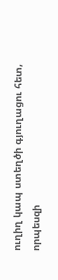ուղիղ կապ ստեղծի գյուղացու հետ, որպեսզի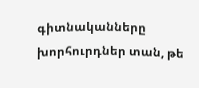գիտնականները խորհուրդներ տան, թե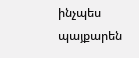ինչպես պայքարեն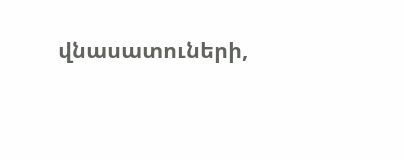վնասատուների,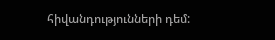հիվանդությունների դեմ: